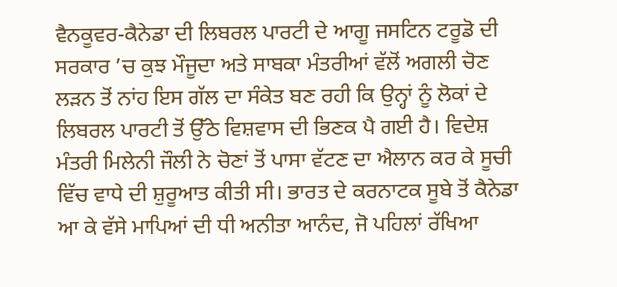ਵੈਨਕੂਵਰ-ਕੈਨੇਡਾ ਦੀ ਲਿਬਰਲ ਪਾਰਟੀ ਦੇ ਆਗੂ ਜਸਟਿਨ ਟਰੂਡੋ ਦੀ ਸਰਕਾਰ ’ਚ ਕੁਝ ਮੌਜੂਦਾ ਅਤੇ ਸਾਬਕਾ ਮੰਤਰੀਆਂ ਵੱਲੋਂ ਅਗਲੀ ਚੋਣ ਲੜਨ ਤੋਂ ਨਾਂਹ ਇਸ ਗੱਲ ਦਾ ਸੰਕੇਤ ਬਣ ਰਹੀ ਕਿ ਉਨ੍ਹਾਂ ਨੂੰ ਲੋਕਾਂ ਦੇ ਲਿਬਰਲ ਪਾਰਟੀ ਤੋਂ ਉੱਠੇ ਵਿਸ਼ਵਾਸ ਦੀ ਭਿਣਕ ਪੈ ਗਈ ਹੈ। ਵਿਦੇਸ਼ ਮੰਤਰੀ ਮਿਲੇਨੀ ਜੌਲੀ ਨੇ ਚੋਣਾਂ ਤੋਂ ਪਾਸਾ ਵੱਟਣ ਦਾ ਐਲਾਨ ਕਰ ਕੇ ਸੂਚੀ ਵਿੱਚ ਵਾਧੇ ਦੀ ਸ਼ੁਰੂਆਤ ਕੀਤੀ ਸੀ। ਭਾਰਤ ਦੇ ਕਰਨਾਟਕ ਸੂਬੇ ਤੋਂ ਕੈਨੇਡਾ ਆ ਕੇ ਵੱਸੇ ਮਾਪਿਆਂ ਦੀ ਧੀ ਅਨੀਤਾ ਆਨੰਦ, ਜੋ ਪਹਿਲਾਂ ਰੱਖਿਆ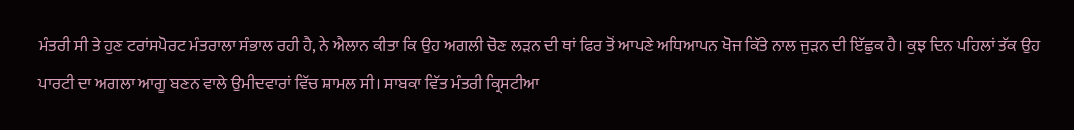ਮੰਤਰੀ ਸੀ ਤੇ ਹੁਣ ਟਰਾਂਸਪੋਰਟ ਮੰਤਰਾਲਾ ਸੰਭਾਲ ਰਹੀ ਹੈ, ਨੇ ਐਲਾਨ ਕੀਤਾ ਕਿ ਉਹ ਅਗਲੀ ਚੋਣ ਲੜਨ ਦੀ ਥਾਂ ਫਿਰ ਤੋਂ ਆਪਣੇ ਅਧਿਆਪਨ ਖੋਜ ਕਿੱਤੇ ਨਾਲ ਜੁੜਨ ਦੀ ਇੱਛੁਕ ਹੈ। ਕੁਝ ਦਿਨ ਪਹਿਲਾਂ ਤੱਕ ਉਹ ਪਾਰਟੀ ਦਾ ਅਗਲਾ ਆਗੂ ਬਣਨ ਵਾਲੇ ਉਮੀਦਵਾਰਾਂ ਵਿੱਚ ਸ਼ਾਮਲ ਸੀ। ਸਾਬਕਾ ਵਿੱਤ ਮੰਤਰੀ ਕ੍ਰਿਸਟੀਆ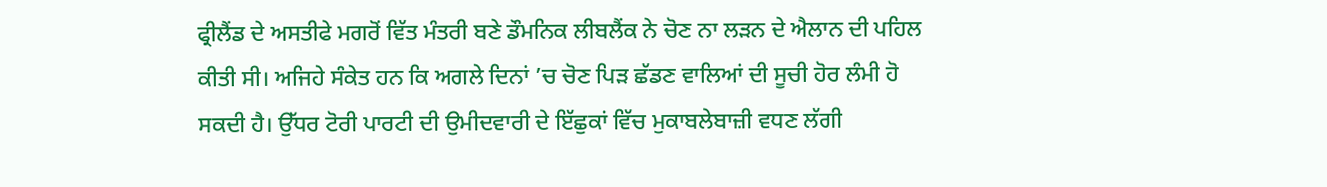ਫ੍ਰੀਲੈਂਡ ਦੇ ਅਸਤੀਫੇ ਮਗਰੋਂ ਵਿੱਤ ਮੰਤਰੀ ਬਣੇ ਡੌਮਨਿਕ ਲੀਬਲੈਂਕ ਨੇ ਚੋਣ ਨਾ ਲੜਨ ਦੇ ਐਲਾਨ ਦੀ ਪਹਿਲ ਕੀਤੀ ਸੀ। ਅਜਿਹੇ ਸੰਕੇਤ ਹਨ ਕਿ ਅਗਲੇ ਦਿਨਾਂ ’ਚ ਚੋਣ ਪਿੜ ਛੱਡਣ ਵਾਲਿਆਂ ਦੀ ਸੂਚੀ ਹੋਰ ਲੰਮੀ ਹੋ ਸਕਦੀ ਹੈ। ਉੱਧਰ ਟੋਰੀ ਪਾਰਟੀ ਦੀ ਉਮੀਦਵਾਰੀ ਦੇ ਇੱਛੁਕਾਂ ਵਿੱਚ ਮੁਕਾਬਲੇਬਾਜ਼ੀ ਵਧਣ ਲੱਗੀ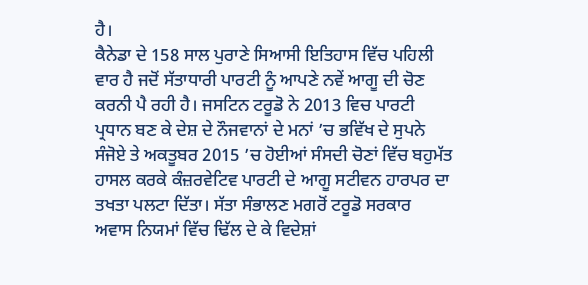ਹੈ।
ਕੈਨੇਡਾ ਦੇ 158 ਸਾਲ ਪੁਰਾਣੇ ਸਿਆਸੀ ਇਤਿਹਾਸ ਵਿੱਚ ਪਹਿਲੀ ਵਾਰ ਹੈ ਜਦੋਂ ਸੱਤਾਧਾਰੀ ਪਾਰਟੀ ਨੂੰ ਆਪਣੇ ਨਵੇਂ ਆਗੂ ਦੀ ਚੋਣ ਕਰਨੀ ਪੈ ਰਹੀ ਹੈ। ਜਸਟਿਨ ਟਰੂਡੋ ਨੇ 2013 ਵਿਚ ਪਾਰਟੀ ਪ੍ਰਧਾਨ ਬਣ ਕੇ ਦੇਸ਼ ਦੇ ਨੌਜਵਾਨਾਂ ਦੇ ਮਨਾਂ ’ਚ ਭਵਿੱਖ ਦੇ ਸੁਪਨੇ ਸੰਜੋਏ ਤੇ ਅਕਤੂਬਰ 2015 ’ਚ ਹੋਈਆਂ ਸੰਸਦੀ ਚੋਣਾਂ ਵਿੱਚ ਬਹੁਮੱਤ ਹਾਸਲ ਕਰਕੇ ਕੰਜ਼ਰਵੇਟਿਵ ਪਾਰਟੀ ਦੇ ਆਗੂ ਸਟੀਵਨ ਹਾਰਪਰ ਦਾ ਤਖਤਾ ਪਲਟਾ ਦਿੱਤਾ। ਸੱਤਾ ਸੰਭਾਲਣ ਮਗਰੋਂ ਟਰੂਡੋ ਸਰਕਾਰ ਅਵਾਸ ਨਿਯਮਾਂ ਵਿੱਚ ਢਿੱਲ ਦੇ ਕੇ ਵਿਦੇਸ਼ਾਂ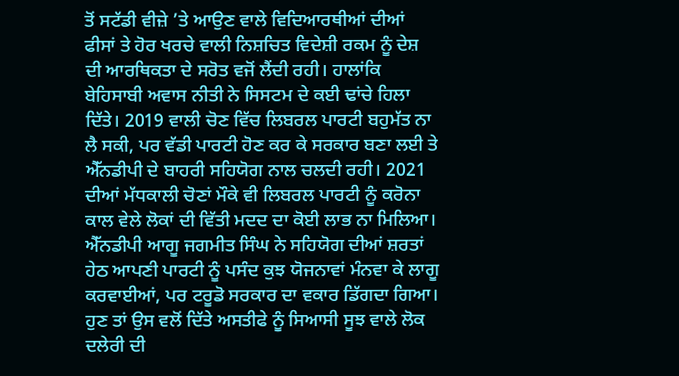ਤੋਂ ਸਟੱਡੀ ਵੀਜ਼ੇ ’ਤੇ ਆਉਣ ਵਾਲੇ ਵਿਦਿਆਰਥੀਆਂ ਦੀਆਂ ਫੀਸਾਂ ਤੇ ਹੋਰ ਖਰਚੇ ਵਾਲੀ ਨਿਸ਼ਚਿਤ ਵਿਦੇਸ਼ੀ ਰਕਮ ਨੂੰ ਦੇਸ਼ ਦੀ ਆਰਥਿਕਤਾ ਦੇ ਸਰੋਤ ਵਜੋਂ ਲੈਂਦੀ ਰਹੀ। ਹਾਲਾਂਕਿ ਬੇਹਿਸਾਬੀ ਅਵਾਸ ਨੀਤੀ ਨੇ ਸਿਸਟਮ ਦੇ ਕਈ ਢਾਂਚੇ ਹਿਲਾ ਦਿੱਤੇ। 2019 ਵਾਲੀ ਚੋਣ ਵਿੱਚ ਲਿਬਰਲ ਪਾਰਟੀ ਬਹੁਮੱਤ ਨਾ ਲੈ ਸਕੀ, ਪਰ ਵੱਡੀ ਪਾਰਟੀ ਹੋਣ ਕਰ ਕੇ ਸਰਕਾਰ ਬਣਾ ਲਈ ਤੇ ਐੱਨਡੀਪੀ ਦੇ ਬਾਹਰੀ ਸਹਿਯੋਗ ਨਾਲ ਚਲਦੀ ਰਹੀ। 2021 ਦੀਆਂ ਮੱਧਕਾਲੀ ਚੋਣਾਂ ਮੌਕੇ ਵੀ ਲਿਬਰਲ ਪਾਰਟੀ ਨੂੰ ਕਰੋਨਾ ਕਾਲ ਵੇਲੇ ਲੋਕਾਂ ਦੀ ਵਿੱਤੀ ਮਦਦ ਦਾ ਕੋਈ ਲਾਭ ਨਾ ਮਿਲਿਆ। ਐੱਨਡੀਪੀ ਆਗੂ ਜਗਮੀਤ ਸਿੰਘ ਨੇ ਸਹਿਯੋਗ ਦੀਆਂ ਸ਼ਰਤਾਂ ਹੇਠ ਆਪਣੀ ਪਾਰਟੀ ਨੂੰ ਪਸੰਦ ਕੁਝ ਯੋਜਨਾਵਾਂ ਮੰਨਵਾ ਕੇ ਲਾਗੂ ਕਰਵਾਈਆਂ, ਪਰ ਟਰੂਡੋ ਸਰਕਾਰ ਦਾ ਵਕਾਰ ਡਿੱਗਦਾ ਗਿਆ। ਹੁਣ ਤਾਂ ਉਸ ਵਲੋਂ ਦਿੱਤੇ ਅਸਤੀਫੇ ਨੂੰ ਸਿਆਸੀ ਸੂਝ ਵਾਲੇ ਲੋਕ ਦਲੇਰੀ ਦੀ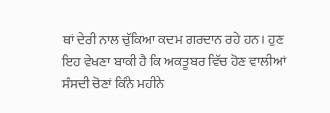ਥਾਂ ਦੇਰੀ ਨਾਲ ਚੁੱਕਿਆ ਕਦਮ ਗਰਦਾਨ ਰਹੇ ਹਨ। ਹੁਣ ਇਹ ਵੇਖਣਾ ਬਾਕੀ ਹੈ ਕਿ ਅਕਤੂਬਰ ਵਿੱਚ ਹੋਣ ਵਾਲੀਆਂ ਸੰਸਦੀ ਚੋਣਾਂ ਕਿੰਨੇ ਮਹੀਨੇ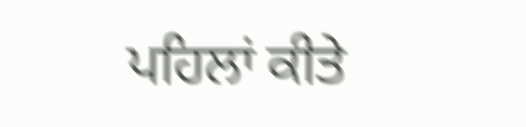ਪਹਿਲਾਂ ਕੀਤੇ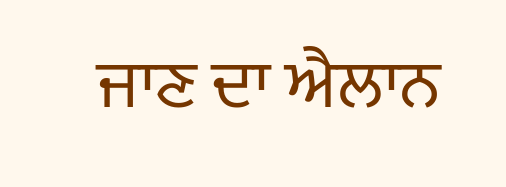ਜਾਣ ਦਾ ਐਲਾਨ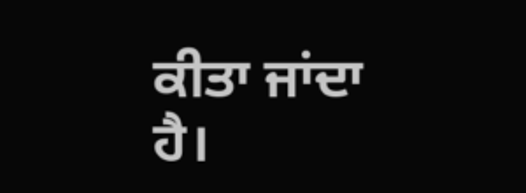ਕੀਤਾ ਜਾਂਦਾ ਹੈ।